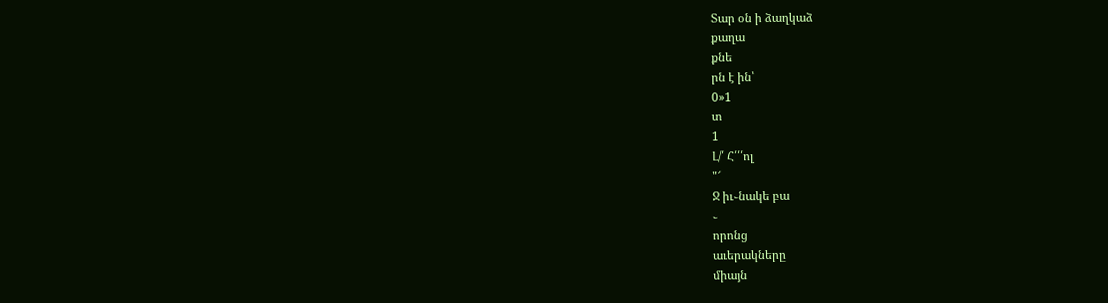Տար օն ի ձաղկաձ
քաղա
քնե
րն է ին՝
0»1
տ
1
Լ/՛ Հ՛՛՛ոլ
"՜
Ջ իւ֊նակե բա
֊
որոնց
աւերակները
միայն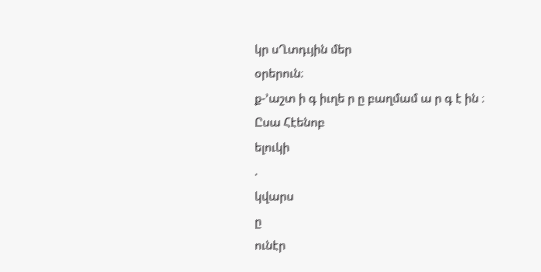կր սՂտդւյին մեր
օրերուն։
ք-՚աշտ ի գ իւղե ր ը բաղմամ ա ր գ է ին ։ Ըսա Հէենոբ
ելուկի
.
կվարս
ը
ունէր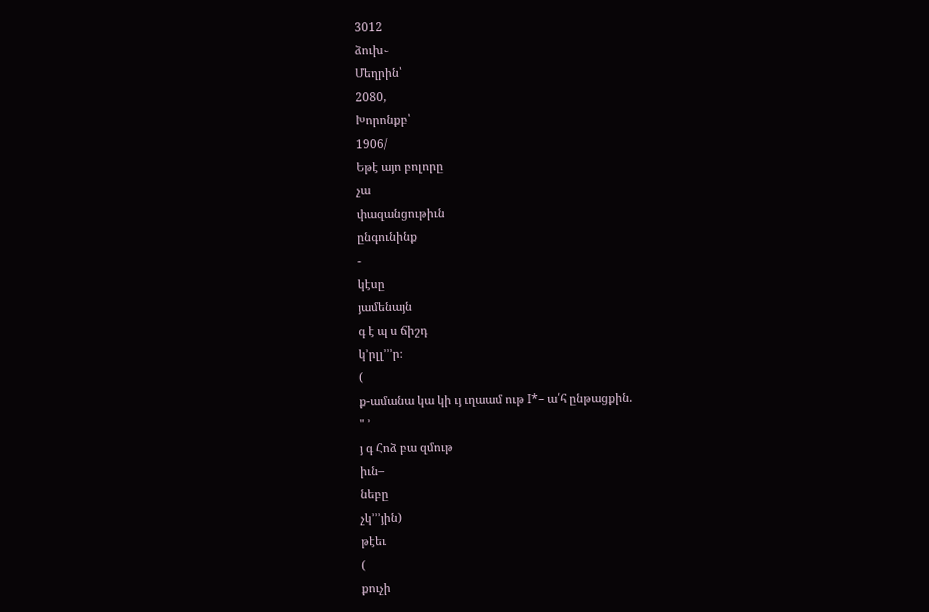3012
ձուխ֊
Մեղրին՝
2080,
Խորոնքբ՝
1906/
Եթէ այո բոլորը
չա
փազանցութիւն
ընգունինք
-
կէսը
յամենայն
գ է պ ս ճիշդ
կ՚րլլ՚՚՚ր։
(
ք-ամանա կա կի ւյ ւղաամ ութ I*– ա՛հ ընթացքին.
" ՚
յ գ Հոձ բա զմութ
իւն–
նեբը
չկ՚՚՚յին)
թէեւ
(
քուչի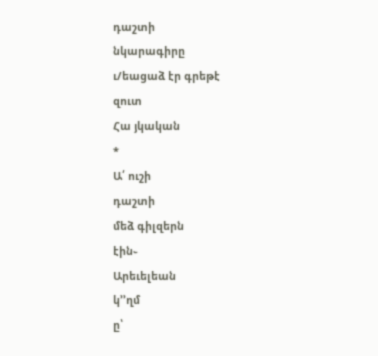դաշտի
նկարագիրը
ւ/եացաձ էր գրեթէ
զուտ
Հա յկական
*
Ա՛ ուշի
դաշտի
մեձ գիլզերն
էին֊
Արեւելեան
կ՚՚ղմ
ը՝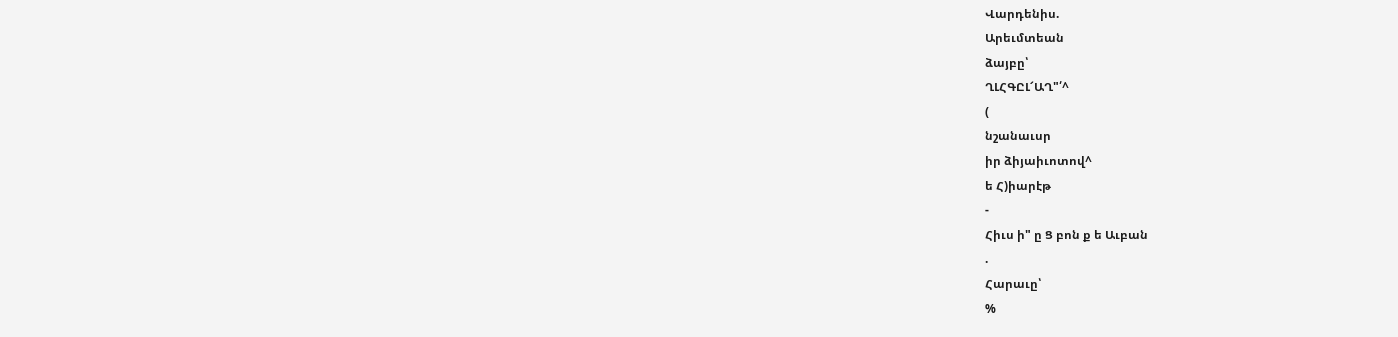Վարդենիս.
Արեւմտեան
ձայբը՝
ՂԼՀԳԸԼ՜ԱՂ"՛^
(
նշանաւսր
իր ձիյաիւոտով^
ե Հ)իարէթ
-
Հիւս ի" ը Ց բոն ք ե Աւբան
.
Հարաւը՝
%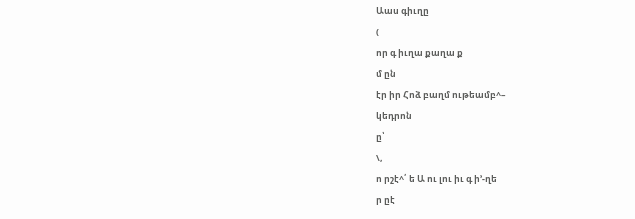Աաս գիւղը
(
որ գ իւղա քաղա ք
մ ըն
էր իր Հոձ բաղմ ութեամբ^–
կեդրոն
ը՝
\,
ո րշէ^՛ ե Ա ու լու իւ գ ի՚-ղե
ր ըէ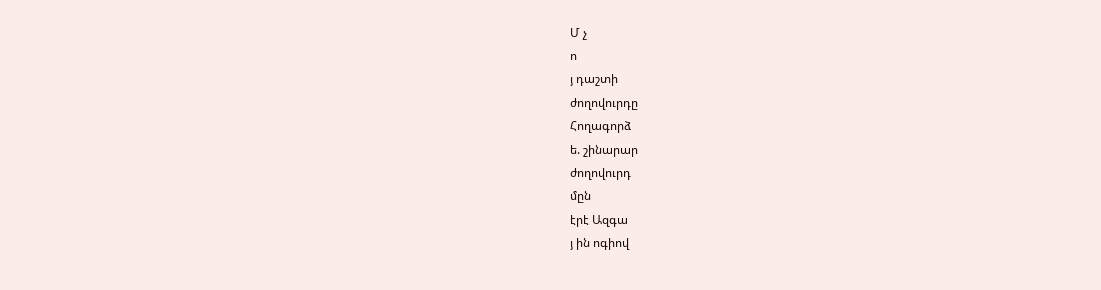Մ չ
ո
յ դաշտի
ժողովուրդը
Հողագորձ
ե. շինարար
ժողովուրդ
մըն
էրէ Ազգա
յ ին ոգիով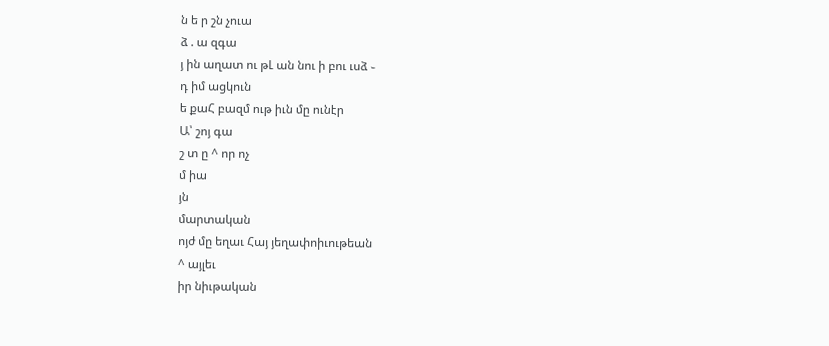ն ե ր շն չուա
ձ . ա զգա
յ ին աղատ ու թԼ ան նու ի բու ւսձ ֊
դ իմ ացկուն
ե քաՀ բազմ ութ իւն մը ունէր
Ա՝ շոյ գա
շ տ ը ^ որ ոչ
մ իա
յն
մարտական
ոյժ մը եղաւ Հայ յեղափոիւութեան
^ այլեւ
իր նիւթական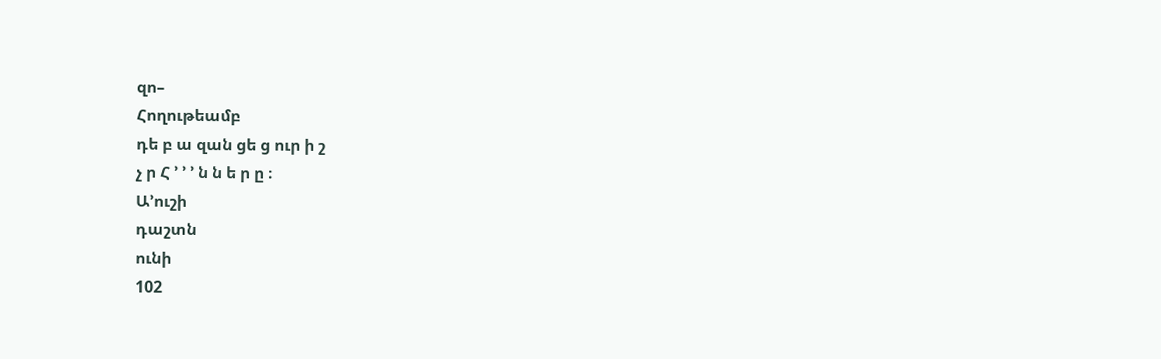զո–
Հողութեամբ
դե բ ա զան ցե ց ուր ի շ
չ ր Հ ՚ ՚ ՚ ն ն ե ր ը ։
Ա՚ուշի
դաշտն
ունի
102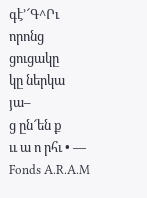գէ՚՜Գ^Րւ
որոնց
ցուցակը
կը ներկա
յա–
ց ըն՜են ք
ււ ա ո րհւ • —
Fonds A.R.A.M